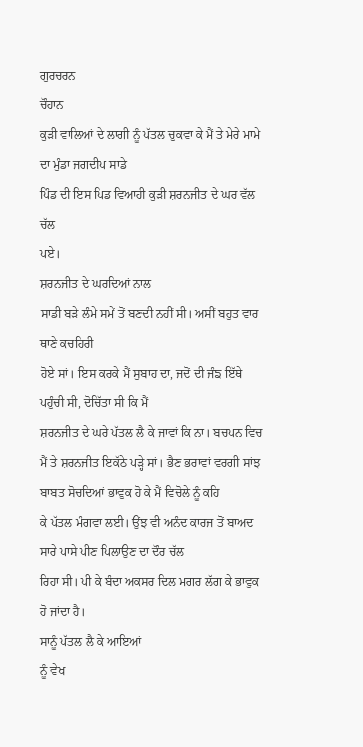ਗੁਰਚਰਨ
ਚੌਹਾਨ
ਕੁੜੀ ਵਾਲਿਆਂ ਦੇ ਲਾਗੀ ਨੂੰ ਪੱਤਲ ਚੁਕਵਾ ਕੇ ਮੈਂ ਤੇ ਮੇਰੇ ਮਾਮੇ ਦਾ ਮੁੰਡਾ ਜਗਦੀਪ ਸਾਡੇ
ਪਿੰਡ ਦੀ ਇਸ ਪਿਡ ਵਿਆਹੀ ਕੁੜੀ ਸ਼ਰਨਜੀਤ ਦੇ ਘਰ ਵੱਲ ਚੱਲ
ਪਏ।
ਸ਼ਰਨਜੀਤ ਦੇ ਘਰਦਿਆਂ ਨਾਲ
ਸਾਡੀ ਬੜੇ ਲੰਮੇ ਸਮੇਂ ਤੋਂ ਬਣਦੀ ਨਹੀਂ ਸੀ। ਅਸੀਂ ਬਹੁਤ ਵਾਰ ਥਾਣੇ ਕਚਹਿਰੀ
ਹੋਏ ਸਾਂ। ਇਸ ਕਰਕੇ ਮੈਂ ਸੁਬਾਹ ਦਾ, ਜਦੋਂ ਦੀ ਜੰਙ ਇੱਥੇ ਪਹੁੰਚੀ ਸੀ, ਦੋਚਿੱਤਾ ਸੀ ਕਿ ਮੈਂ
ਸ਼ਰਨਜੀਤ ਦੇ ਘਰੇ ਪੱਤਲ ਲੈ ਕੇ ਜਾਵਾਂ ਕਿ ਨਾ। ਬਚਪਨ ਵਿਚ ਮੈਂ ਤੇ ਸ਼ਰਨਜੀਤ ਇਕੱਠੇ ਪੜ੍ਹੇ ਸਾਂ। ਭੈਣ ਭਰਾਵਾਂ ਵਰਗੀ ਸਾਂਝ ਬਾਬਤ ਸੋਚਦਿਆਂ ਭਾਵੁਕ ਹੋ ਕੇ ਮੈਂ ਵਿਚੋਲੇ ਨੂੰ ਕਹਿ
ਕੇ ਪੱਤਲ ਮੰਗਵਾ ਲਈ। ਉਂਝ ਵੀ ਅਨੰਦ ਕਾਰਜ ਤੋਂ ਬਾਅਦ ਸਾਰੇ ਪਾਸੇ ਪੀਣ ਪਿਲਾਉਣ ਦਾ ਦੌਰ ਚੱਲ
ਰਿਹਾ ਸੀ। ਪੀ ਕੇ ਬੰਦਾ ਅਕਸਰ ਦਿਲ ਮਗਰ ਲੱਗ ਕੇ ਭਾਵੁਕ ਹੋ ਜਾਂਦਾ ਹੈ।
ਸਾਨੂੰ ਪੱਤਲ ਲੈ ਕੇ ਆਇਆਂ
ਨੂੰ ਵੇਖ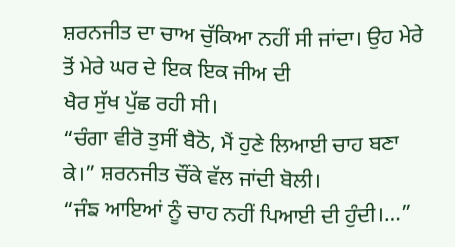ਸ਼ਰਨਜੀਤ ਦਾ ਚਾਅ ਚੁੱਕਿਆ ਨਹੀਂ ਸੀ ਜਾਂਦਾ। ਉਹ ਮੇਰੇ ਤੋਂ ਮੇਰੇ ਘਰ ਦੇ ਇਕ ਇਕ ਜੀਅ ਦੀ
ਖੈਰ ਸੁੱਖ ਪੁੱਛ ਰਹੀ ਸੀ।
“ਚੰਗਾ ਵੀਰੋ ਤੁਸੀਂ ਬੈਠੋ, ਮੈਂ ਹੁਣੇ ਲਿਆਈ ਚਾਹ ਬਣਾ ਕੇ।” ਸ਼ਰਨਜੀਤ ਚੌਂਕੇ ਵੱਲ ਜਾਂਦੀ ਬੋਲੀ।
“ਜੰਙ ਆਇਆਂ ਨੂੰ ਚਾਹ ਨਹੀਂ ਪਿਆਈ ਦੀ ਹੁੰਦੀ।…”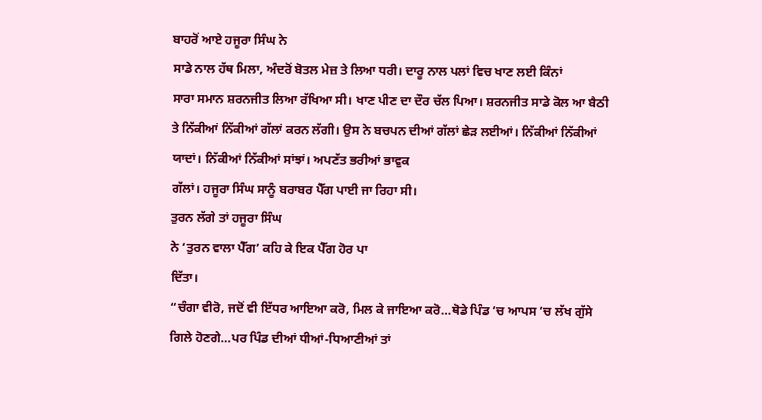ਬਾਹਰੋਂ ਆਏ ਹਜੂਰਾ ਸਿੰਘ ਨੇ
ਸਾਡੇ ਨਾਲ ਹੱਥ ਮਿਲਾ, ਅੰਦਰੋਂ ਬੋਤਲ ਮੇਜ਼ ਤੇ ਲਿਆ ਧਰੀ। ਦਾਰੂ ਨਾਲ ਪਲਾਂ ਵਿਚ ਖਾਣ ਲਈ ਕਿੰਨਾਂ
ਸਾਰਾ ਸਮਾਨ ਸ਼ਰਨਜੀਤ ਲਿਆ ਰੱਖਿਆ ਸੀ। ਖਾਣ ਪੀਣ ਦਾ ਦੌਰ ਚੱਲ ਪਿਆ। ਸ਼ਰਨਜੀਤ ਸਾਡੇ ਕੋਲ ਆ ਬੈਠੀ
ਤੇ ਨਿੱਕੀਆਂ ਨਿੱਕੀਆਂ ਗੱਲਾਂ ਕਰਨ ਲੱਗੀ। ਉਸ ਨੇ ਬਚਪਨ ਦੀਆਂ ਗੱਲਾਂ ਛੇੜ ਲਈਆਂ। ਨਿੱਕੀਆਂ ਨਿੱਕੀਆਂ ਯਾਦਾਂ। ਨਿੱਕੀਆਂ ਨਿੱਕੀਆਂ ਸਾਂਝਾਂ। ਅਪਣੱਤ ਭਰੀਆਂ ਭਾਵੁਕ
ਗੱਲਾਂ। ਹਜੂਰਾ ਸਿੰਘ ਸਾਨੂੰ ਬਰਾਬਰ ਪੈੱਗ ਪਾਈ ਜਾ ਰਿਹਾ ਸੀ।
ਤੁਰਨ ਲੱਗੇ ਤਾਂ ਹਜੂਰਾ ਸਿੰਘ
ਨੇ ‘ਤੁਰਨ ਵਾਲਾ ਪੈੱਗ’ ਕਹਿ ਕੇ ਇਕ ਪੈੱਗ ਹੋਰ ਪਾ
ਦਿੱਤਾ।
“ਚੰਗਾ ਵੀਰੋ, ਜਦੋਂ ਵੀ ਇੱਧਰ ਆਇਆ ਕਰੋ, ਮਿਲ ਕੇ ਜਾਇਆ ਕਰੋ…ਥੋਡੇ ਪਿੰਡ ’ਚ ਆਪਸ ’ਚ ਲੱਖ ਗੁੱਸੇ ਗਿਲੇ ਹੋਣਗੇ…ਪਰ ਪਿੰਡ ਦੀਆਂ ਧੀਆਂ-ਧਿਆਣੀਆਂ ਤਾਂ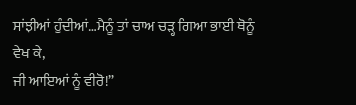ਸਾਂਝੀਆਂ ਹੁੰਦੀਆਂ…ਮੈਨੂੰ ਤਾਂ ਚਾਅ ਚੜ੍ਹ ਗਿਆ ਭਾਈ ਥੋਨੂੰ ਵੇਖ ਕੇ,
ਜੀ ਆਇਆਂ ਨੂੰ ਵੀਰੋ!”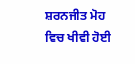ਸ਼ਰਨਜੀਤ ਮੋਹ ਵਿਚ ਖੀਵੀ ਹੋਈ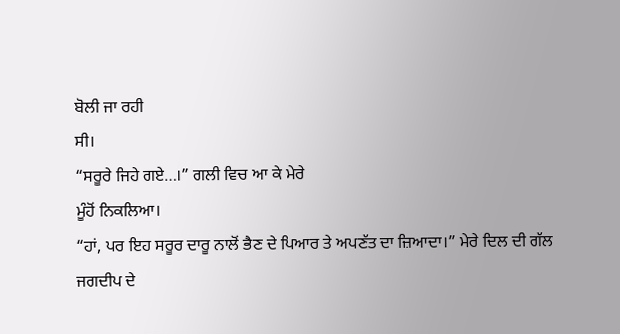ਬੋਲੀ ਜਾ ਰਹੀ
ਸੀ।
“ਸਰੂਰੇ ਜਿਹੇ ਗਏ…।” ਗਲੀ ਵਿਚ ਆ ਕੇ ਮੇਰੇ
ਮੂੰਹੋਂ ਨਿਕਲਿਆ।
“ਹਾਂ, ਪਰ ਇਹ ਸਰੂਰ ਦਾਰੂ ਨਾਲੋਂ ਭੈਣ ਦੇ ਪਿਆਰ ਤੇ ਅਪਣੱਤ ਦਾ ਜ਼ਿਆਦਾ।” ਮੇਰੇ ਦਿਲ ਦੀ ਗੱਲ
ਜਗਦੀਪ ਦੇ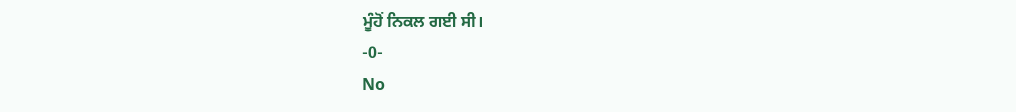ਮੂੰਹੋਂ ਨਿਕਲ ਗਈ ਸੀ।
-0-
No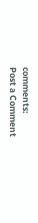comments:
Post a Comment